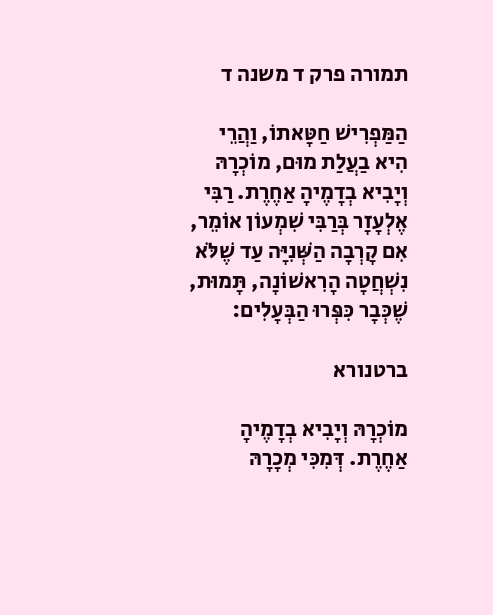תמורה פרק ד משנה ד

הַמַּפְרִישׁ חַטָּאתוֹ, וַהֲרֵי הִיא בַעֲלַת מוּם, מוֹכְרָהּ וְיָבִיא בְדָמֶיהָ אַחֶרֶת. רַבִּי אֶלְעָזָר בְּרַבִּי שִׁמְעוֹן אוֹמֵר, אִם קָרְבָה הַשְּׁנִיָּה עַד שֶׁלֹּא נִשְׁחֲטָה הָרִאשׁוֹנָה, תָּמוּת, שֶׁכְּבָר כִּפְּרוּ הַבְּעָלִים:

ברטנורא

מוֹכְרָהּ וְיָבִיא בְדָמֶיהָ אַחֶרֶת. דְּמִכִּי מְכָרָהּ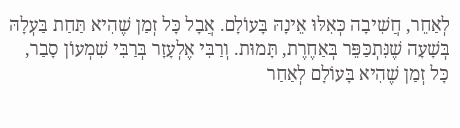לְאַחֵר, חֲשִׁיבָה כְּאִלּוּ אֵינָהּ בָּעוֹלָם. אֲבָל כָּל זְמַן שֶׁהִיא תַּחַת בַּעְלָהּ בְּשָׁעָה שֶׁנִּתְכַּפֵּר בְּאַחֶרֶת, תָּמוּת. וְרַבִּי אֶלְעָזָר בְּרַבִּי שִׁמְעוֹן סָבַר, כָּל זְמַן שֶׁהִיא בָּעוֹלָם לְאַחַר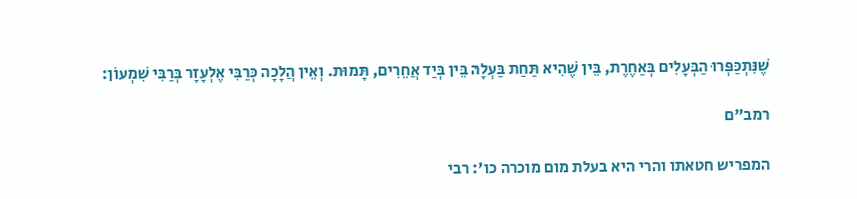שֶׁנִּתְכַּפְּרוּ הַבְּעָלִים בְּאַחֶרֶת, בֵּין שֶׁהִיא תַּחַת בַּעְלָהּ בֵּין בְּיַד אֲחֵרִים, תָּמוּת. וְאֵין הֲלָכָה כְּרַבִּי אֶלְעָזָר בְּרַבִּי שִׁמְעוֹן:

רמב"ם

המפריש חטאתו והרי היא בעלת מום מוכרה כו': רבי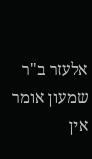אלעזר ב"ר שמעון אומר אין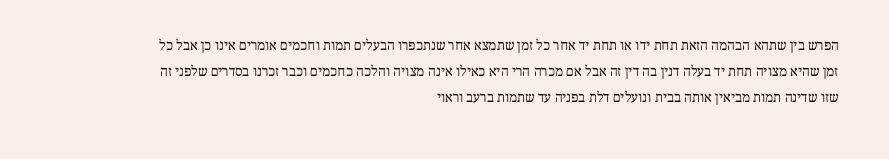הפרש בין שתהא הבהמה הזאת תחת ידו או תחת יד אחר כל זמן שתמצא אחר שנתכפרו הבעלים תמות וחכמים אומרים אינו כן אבל כל זמן שהיא מצויה תחת יד בעלה דנין בה דין זה אבל אם מכרה הרי היא כאילו אינה מצויה והלכה כחכמים וכבר זכרנו בסדרים שלפני זה שזו שדינה תמות מביאין אותה בבית ונועלים דלת בפניה עד שתמות ברעב וראוי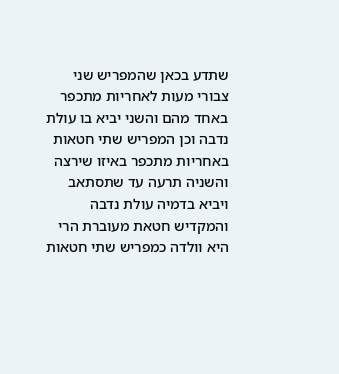שתדע בכאן שהמפריש שני צבורי מעות לאחריות מתכפר באחד מהם והשני יביא בו עולת נדבה וכן המפריש שתי חטאות באחריות מתכפר באיזו שירצה והשניה תרעה עד שתסתאב ויביא בדמיה עולת נדבה והמקדיש חטאת מעוברת הרי היא וולדה כמפריש שתי חטאות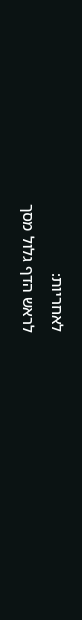לאחריות:
לראש הדף גלול מסך